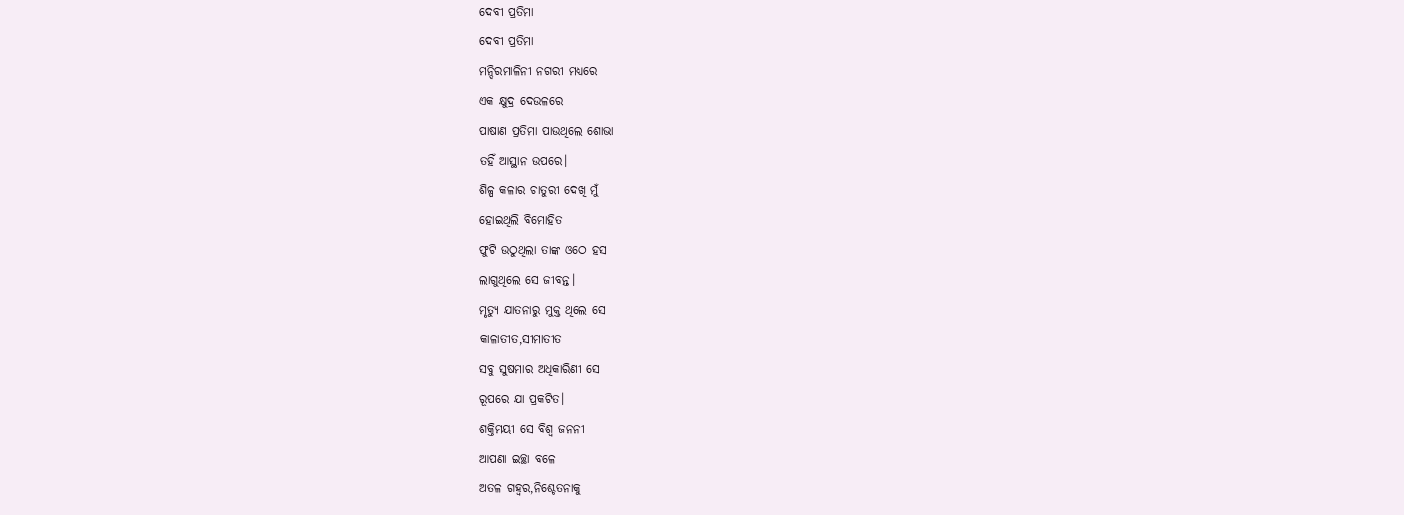ଦେବୀ ପ୍ରତିମା
ଦେବୀ ପ୍ରତିମା
ମନ୍ଦିରମାଳିନୀ ନଗରୀ ମଧ୍ୟରେ
ଏକ କ୍ଷୁଦ୍ର ଦେଉଳରେ
ପାଷାଣ ପ୍ରତିମା ପାଉଥିଲେ ଶୋଭା
ତହିଁ ଆସ୍ଥାନ ଉପରେ।
ଶିଳ୍ପ କଳାର ଚାତୁରୀ ଦେଖି ମୁଁ
ହୋଇଥିଲି ବିମୋହିତ
ଫୁଟି ଉଠୁଥିଲା ତାଙ୍କ ଓଠେ ହସ
ଲାଗୁଥିଲେ ସେ ଜୀବନ୍ତ।
ମୃତ୍ୟୁ ଯାତନାରୁ ମୁକ୍ତ ଥିଲେ ସେ
କାଳାତୀତ,ସୀମାତୀତ
ସବୁ ସୁଷମାର ଅଧିକାରିଣୀ ସେ
ରୂପରେ ଯା ପ୍ରକଟିତ।
ଶକ୍ତିମୟୀ ସେ ବିଶ୍ଵ ଜନନୀ
ଆପଣା ଇଚ୍ଛା ବଳେ
ଅତଳ ଗହ୍ଵର,ନିଶ୍ଚେତନାକୁ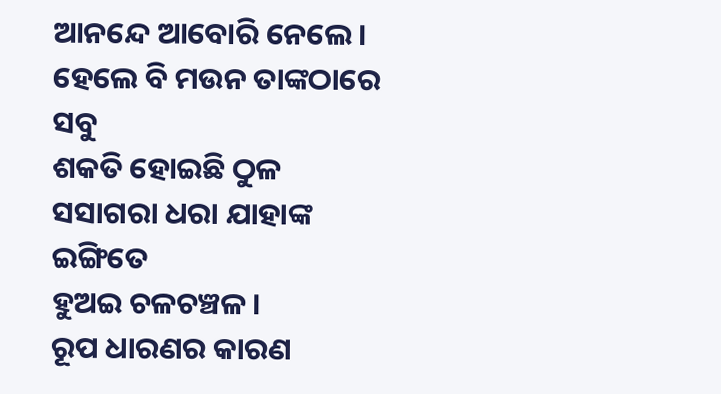ଆନନ୍ଦେ ଆବୋରି ନେଲେ।
ହେଲେ ବି ମଉନ ତାଙ୍କଠାରେ ସବୁ
ଶକତି ହୋଇଛି ଠୁଳ
ସସାଗରା ଧରା ଯାହାଙ୍କ ଇଙ୍ଗିତେ
ହୁଅଇ ଚଳଚଞ୍ଚଳ।
ରୂପ ଧାରଣର କାରଣ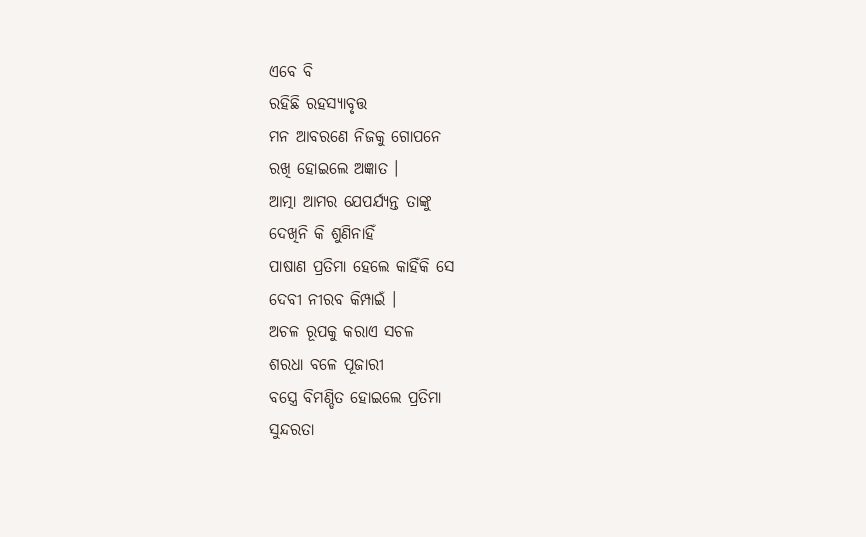ଏବେ ବି
ରହିଛି ରହସ୍ୟାବୃତ୍ତ
ମନ ଆବରଣେ ନିଜକୁ ଗୋପନେ
ରଖି ହୋଇଲେ ଅଜ୍ଞାତ ।
ଆତ୍ମା ଆମର ଯେପର୍ଯ୍ୟନ୍ତ ତାଙ୍କୁ
ଦେଖିନି କି ଶୁଣିନାହିଁ
ପାଷାଣ ପ୍ରତିମା ହେଲେ କାହିଁକି ସେ
ଦେବୀ ନୀରବ କିମ୍ପାଇଁ ।
ଅଚଳ ରୂପକୁ କରାଏ ସଚଳ
ଶରଧା ବଳେ ପୂଜାରୀ
ବସ୍ତ୍ରେ ବିମଣ୍ଡିତ ହୋଇଲେ ପ୍ରତିମା
ସୁନ୍ଦରତା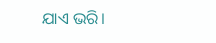ଯାଏ ଭରି।